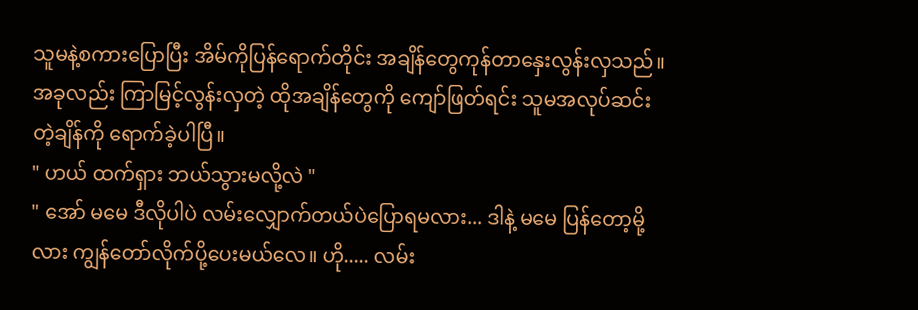သူမနဲ့စကားပြောပြီး အိမ်ကိုပြန်ရောက်တိုင်း အချိန်တွေကုန်တာနှေးလွန်းလှသည်။ အခုလည်း ကြာမြင့်လွန်းလှတဲ့ ထိုအချိန်တွေကို ကျော်ဖြတ်ရင်း သူမအလုပ်ဆင်းတဲ့ချိန်ကို ရောက်ခဲ့ပါပြီ။
" ဟယ် ထက်ရှား ဘယ်သွားမလို့လဲ "
" အော် မမေ ဒီလိုပါပဲ လမ်းလျှောက်တယ်ပဲပြောရမလား... ဒါနဲ့ မမေ ပြန်တော့မို့လား ကျွန်တော်လိုက်ပို့ပေးမယ်လေ။ ဟို..... လမ်း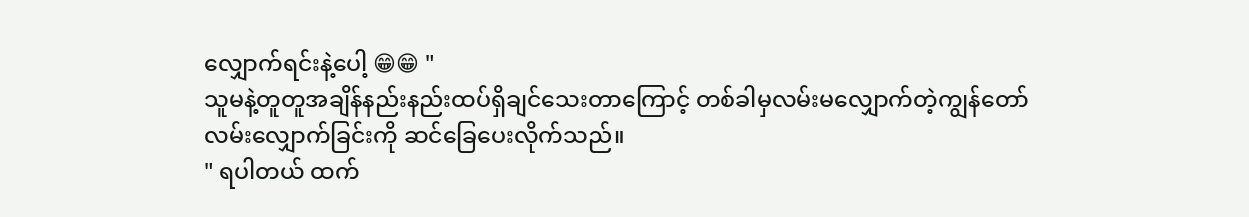လျှောက်ရင်းနဲ့ပေါ့ 😁😁 "
သူမနဲ့တူတူအချိန်နည်းနည်းထပ်ရှိချင်သေးတာကြောင့် တစ်ခါမှလမ်းမလျှောက်တဲ့ကျွန်တော် လမ်းလျှောက်ခြင်းကို ဆင်ခြေပေးလိုက်သည်။
" ရပါတယ် ထက်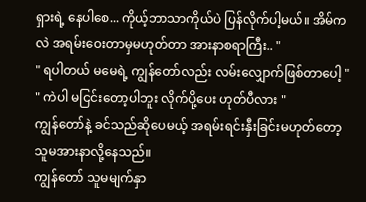ရှားရဲ့ နေပါစေ... ကိုယ့်ဘာသာကိုယ်ပဲ ပြန်လိုက်ပါ့မယ်။ အိမ်ကလဲ အရမ်းဝေးတာမှမဟုတ်တာ အားနာစရာကြီး.. "
" ရပါတယ် မမေရဲ့ ကျွန်တော်လည်း လမ်းလျှောက်ဖြစ်တာပေါ့ "
" ကဲပါ မငြင်းတော့ပါဘူး လိုက်ပို့ပေး ဟုတ်ပီလား "
ကျွန်တော်နဲ့ ခင်သည်ဆိုပေမယ့် အရမ်းရင်းနှီးခြင်းမဟုတ်တော့ သူမအားနာလို့နေသည်။
ကျွန်တော် သူမမျက်နှာ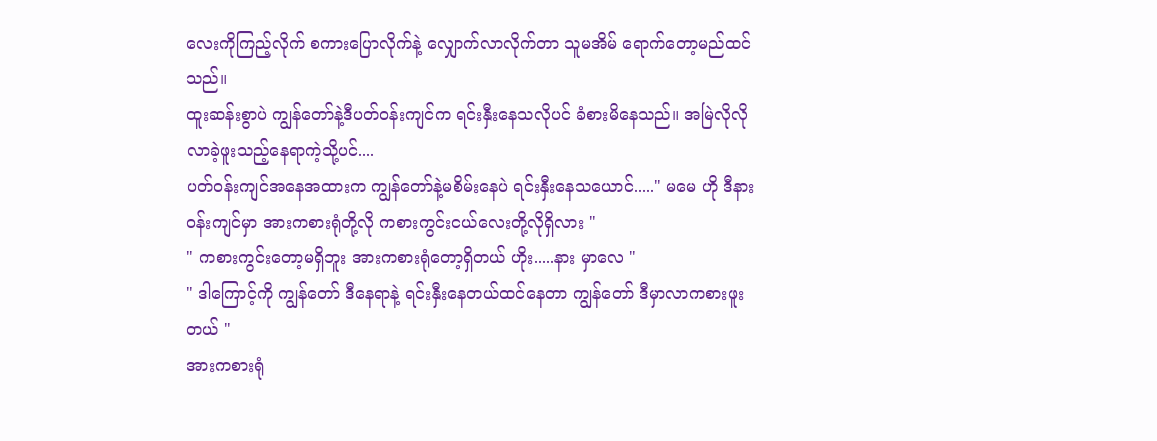လေးကိုကြည့်လိုက် စကားပြောလိုက်နဲ့ လျှောက်လာလိုက်တာ သူမအိမ် ရောက်တော့မည်ထင်သည်။
ထူးဆန်းစွာပဲ ကျွန်တော်နဲ့ဒီပတ်ဝန်းကျင်က ရင်းနှီးနေသလိုပင် ခံစားမိနေသည်။ အမြဲလိုလို လာခဲ့ဖူးသည့်နေရာကဲ့သို့ပင်....
ပတ်ဝန်းကျင်အနေအထားက ကျွန်တော်နဲ့မစိမ်းနေပဲ ရင်းနှီးနေသယောင်....." မမေ ဟို ဒီနားဝန်းကျင်မှာ အားကစားရုံတို့လို ကစားကွင်းငယ်လေးတို့လိုရှိလား "
" ကစားကွင်းတော့မရှိဘူး အားကစားရုံတော့ရှိတယ် ဟိုး.....နား မှာလေ "
" ဒါကြောင့်ကို ကျွန်တော် ဒီနေရာနဲ့ ရင်းနှီးနေတယ်ထင်နေတာ ကျွန်တော် ဒီမှာလာကစားဖူးတယ် "
အားကစားရုံ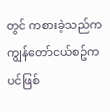တွင် ကစားခဲ့သည်က ကျွန်တော်ငယ်စဥ်ကပင်ဖြစ်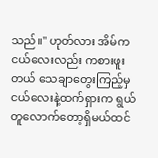သည်။" ဟုတ်လား အိမ်က ငယ်လေးလည်း ကစားဖူးတယ် သေချာတွေးကြည့်မှ ငယ်လေးနဲ့ထက်ရှားက ရွယ်တူလောက်တော့ရှိမယ်ထင်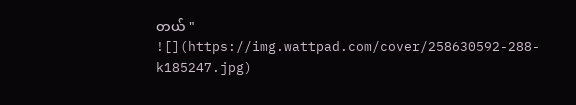တယ် "
![](https://img.wattpad.com/cover/258630592-288-k185247.jpg)